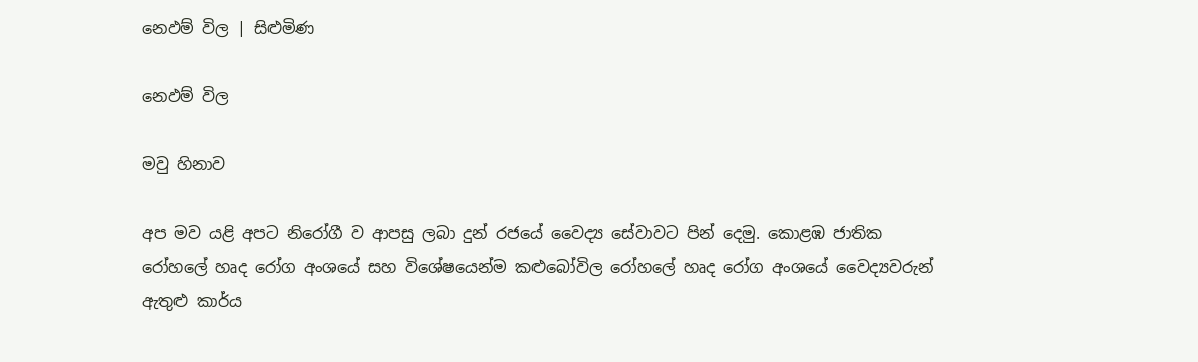නෙඵම් විල | සිළුමිණ

නෙඵම් විල

මවු හිනාව

අප මව යළි අපට නිරෝගී ව ආපසු ලබා දුන් රජයේ වෛද්‍ය සේවාවට පින් දෙමු. කොළඹ ජාතික රෝහලේ හෘද රෝග අංශයේ සහ විශේෂයෙන්ම කළුබෝවිල රෝහලේ හෘද රෝග අංශයේ වෛද්‍යවරුන් ඇතුළු කාර්ය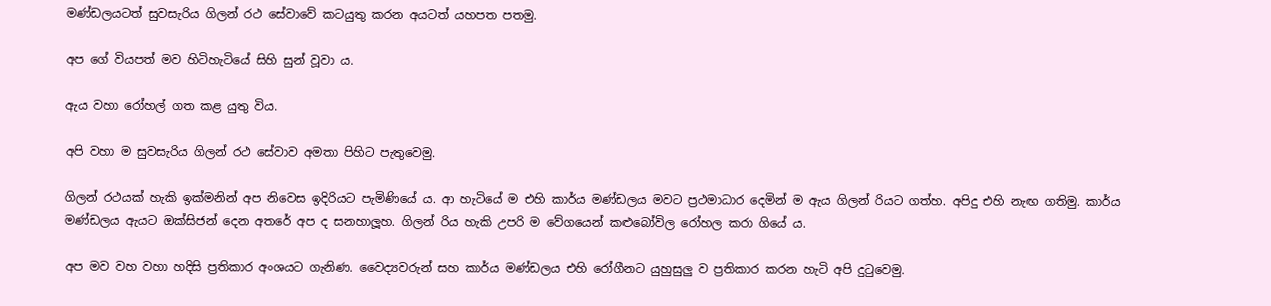මණ්ඩලයටත් සුවසැරිය ගිලන් රථ සේවාවේ කටයුතු කරන අයටත් යහපත පතමු.

අප ගේ වියපත් මව හිටිහැටියේ සිහි සුන් වූවා ය.

ඇය වහා රෝහල් ගත කළ යුතු විය.

අපි වහා ම සුවසැරිය ගිලන් රථ සේවාව අමතා පිහිට පැතුවෙමු.

ගිලන් රථයක් හැකි ඉක්මනින් අප නිවෙස ඉදිරියට පැමිණියේ ය. ආ හැටියේ ම එහි කාර්ය මණ්ඩලය මවට ප්‍රථමාධාර දෙමින් ම ඇය ගිලන් රියට ගත්හ. අපිදු එහි නැඟ ගතිමු. කාර්ය මණ්ඩලය ඇයට ඔක්සිජන් දෙන අතරේ අප ද සනහාලූහ. ගිලන් රිය හැකි උපරි ම වේගයෙන් කළුබෝවිල රෝහල කරා ගියේ ය.

අප මව වහ වහා හදිසි ප්‍රතිකාර අංශයට ගැනිණ. වෛද්‍යවරුන් සහ කාර්ය මණ්ඩලය එහි රෝගීනට යුහුසුලු ව ප්‍රතිකාර කරන හැටි අපි දුටුවෙමු.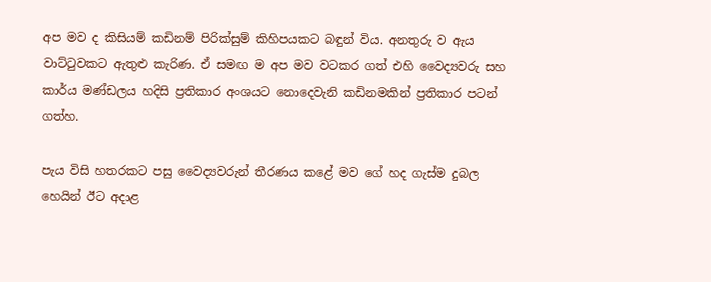අප මව ද කිසියම් කඩිනම් පිරික්සුම් කිහිපයකට බ‍ඳුන් විය. අනතුරු ව ඇය වාට්ටුවකට ඇතුළු කැරිණ. ඒ සමඟ ම අප මව වටකර ගත් එහි වෛද්‍යවරු සහ කාර්ය මණ්ඩලය හදිසි ප්‍රතිකාර අංශයට නොදෙවැනි කඩිනමකින් ප්‍රතිකාර පටන් ගත්හ.

පැය විසි හතරකට පසු වෛද්‍යවරුන් තීරණය කළේ මව ගේ හද ගැස්ම දුබල හෙයින් ඊට අදාළ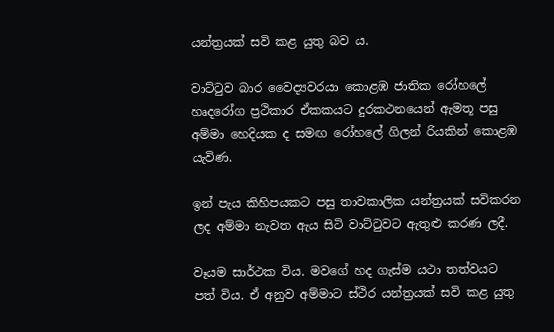යන්ත්‍රයක් සවි කළ යුතු බව ය.

වාට්ටුව බාර වෛද්‍යවරයා කොළඹ ජාතික රෝහලේ හෘදරෝග ප්‍රථිකාර ඒකකයට දුරකථනයෙන් ඇමතූ පසු අම්මා හෙදියක ද සමඟ රෝහලේ ගිලන් රියකින් කොළඹ යැවිණ.

ඉන් පැය කිහිපයකට පසු තාවකාලික යන්ත්‍රයක් සවිකරන ලද අම්මා නැවත ඇය සිටි වාට්ටුවට ඇතුළු කරණ ලදී.

වෑයම සාර්ථක විය. මවගේ හද ගැස්ම යථා තත්වයට පත් විය. ඒ අනුව අම්මාට ස්ථිර යන්ත්‍රයක් සවි කළ යුතු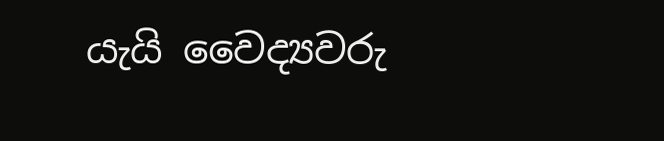යැයි වෛද්‍යවරු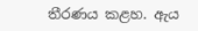තීරණය කළහ. ඇය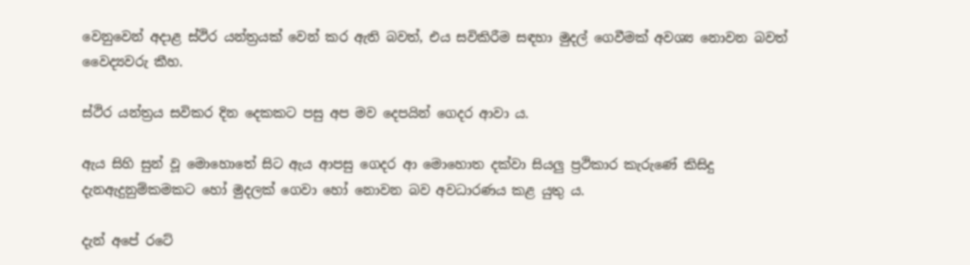වෙනුවෙන් අදාළ ස්ථිර යන්ත්‍රයක් වෙන් කර ඇති බවත්, එය සවිකිරීම සඳහා මුදල් ගෙවීමක් අවශ්‍ය නොවන බවත් වෛද්‍යවරු කීහ.

ස්ථිර යන්ත්‍රය සවිකර දින දෙකකට පසු අප මව දෙපයින් ගෙදර ආවා ය.

ඇය සිහි සුන් වූ මොහොතේ සිට ඇය ආපසු ගෙදර ආ මොහොත දක්වා සියලු ප්‍රථිකාර කැරුණේ කිසිදු දැනඇදුනුම්කමකට හෝ මුදලක් ගෙවා හෝ නොවන බව අවධාරණය කළ යුතු ය.

දැන් අපේ රටේ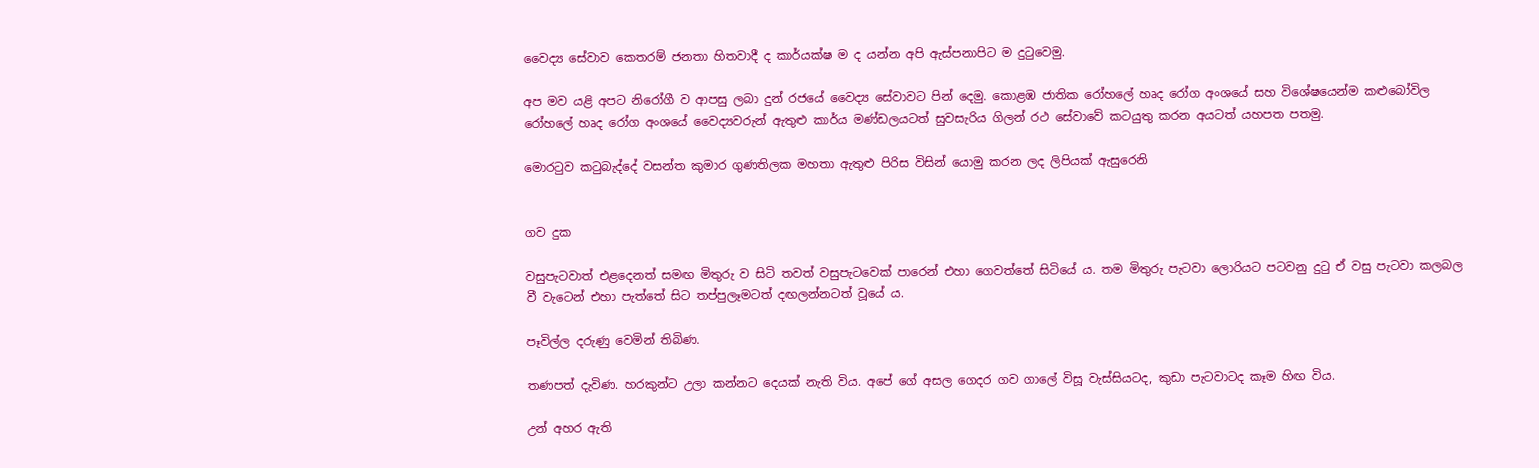වෛද්‍ය සේවාව කෙතරම් ජනතා හිතවාදී ද කාර්යක්ෂ ම ද යන්න අපි ඇස්පනාපිට ම දුටුවෙමු.

අප මව යළි අපට නිරෝගී ව ආපසු ලබා දුන් රජයේ වෛද්‍ය සේවාවට පින් දෙමු. කොළඹ ජාතික රෝහලේ හෘද රෝග අංශයේ සහ විශේෂයෙන්ම කළුබෝවිල රෝහලේ හෘද රෝග අංශයේ වෛද්‍යවරුන් ඇතුළු කාර්ය මණ්ඩලයටත් සුවසැරිය ගිලන් රථ සේවාවේ කටයුතු කරන අයටත් යහපත පතමු.

මොරටුව කටුබැද්දේ වසන්ත කුමාර ගුණතිලක මහතා ඇතුළු පිරිස විසින් යොමු කරන ලද ලිපියක් ඇසුරෙනි


ගව දුක

වසුපැටවාත් එළදෙනත් සමඟ මිතුරු ව සිටි තවත් වසුපැටවෙක් පාරෙන් එහා ගෙවත්තේ සිටියේ ය. තම මිතුරු පැටවා ලොරියට පටවනු දුටු ඒ වසු පැටවා කලබල වී වැටෙන් එහා පැත්තේ සිට තප්පුලෑමටත් දඟලන්නටත් වූයේ ය.

පෑවිල්ල දරුණු වෙමින් තිබිණ.

තණපත් දැවිණ. හරකුන්ට උලා කන්නට දෙයක් නැති විය. අපේ ගේ අසල ගෙදර ගව ගාලේ විසූ වැස්සියටද, කුඩා පැටවාටද කෑම හිඟ විය.

උන් අහර ඇති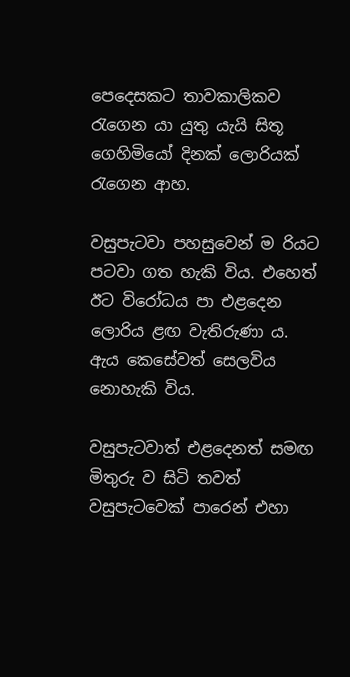පෙදෙසකට තාවකාලිකව රැගෙන යා යුතු යැයි සිතූ ගෙහිමියෝ දිනක් ලොරියක් රැගෙන ආහ.

වසුපැටවා පහසුවෙන් ම රියට පටවා ගත හැකි විය. එහෙත් ඊට විරෝධය පා එළදෙන ලොරිය ළඟ වැතිරුණා ය. ඇය කෙසේවත් සෙලවිය නොහැකි විය.

වසුපැටවාත් එළදෙනත් සමඟ මිතුරු ව සිටි තවත් වසුපැටවෙක් පාරෙන් එහා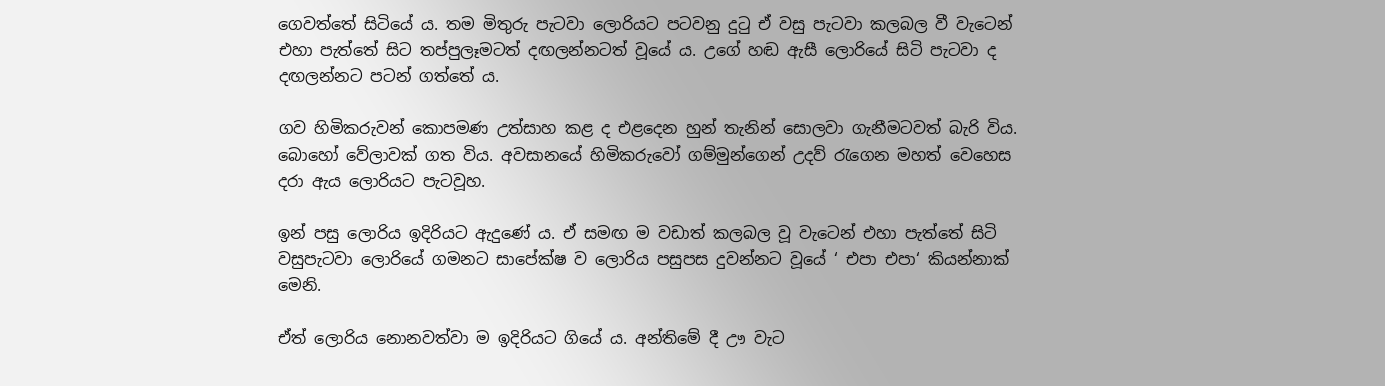ගෙවත්තේ සිටියේ ය. තම මිතුරු පැටවා ලොරියට පටවනු දුටු ඒ වසු පැටවා කලබල වී වැටෙන් එහා පැත්තේ සිට තප්පුලෑමටත් දඟලන්නටත් වූයේ ය. උගේ හඬ ඇසී ලොරියේ සිටි පැටවා ද දඟලන්නට පටන් ගත්තේ ය.

ගව හිමිකරුවන් කොපමණ උත්සාහ කළ ද එළදෙන හුන් තැනින් සොලවා ගැනීමටවත් බැරි විය. බොහෝ වේලාවක් ගත විය. අවසානයේ හිමිකරුවෝ ගම්මුන්ගෙන් උදව් රැගෙන මහත් වෙහෙස දරා ඇය ලොරියට පැටවූහ.

ඉන් පසු ලොරිය ඉදිරියට ඇදුණේ ය. ඒ සමඟ ම වඩාත් කලබල වූ වැටෙන් එහා පැත්තේ සිටි වසුපැටවා ලොරියේ ගමනට සාපේක්ෂ ව ලොරිය පසුපස දුවන්නට වූයේ ‘ එපා එපා‘ කියන්නාක් මෙනි.

ඒත් ලොරිය නොනවත්වා ම ඉදිරියට ගියේ ය. අන්තිමේ දී ඌ වැට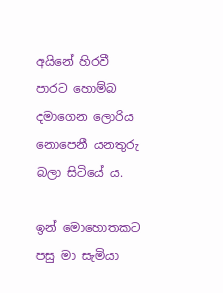අයිනේ හිරවී පාරට හොම්බ දමාගෙන ලොරිය නොපෙනී යනතුරු බලා සිටියේ ය.

ඉන් මොහොතකට පසු මා සැමියා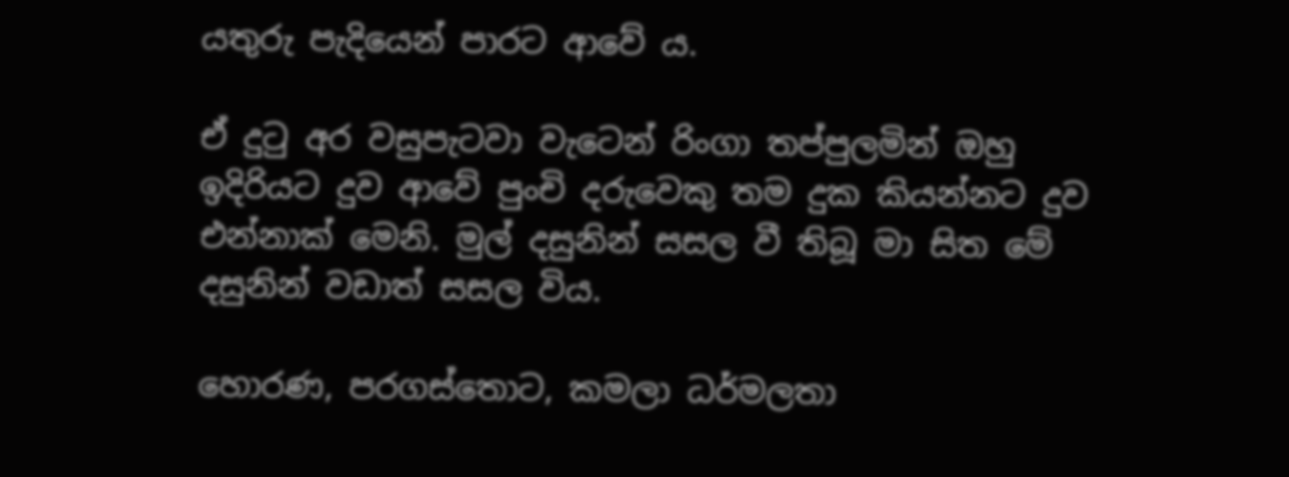යතුරු පැදියෙන් පාරට ආවේ ය.

ඒ දුටු අර වසුපැටවා වැටෙන් රිංගා තප්පුලමින් ඔහු ඉදිරියට දුව ආවේ පුංචි දරුවෙකු තම දුක කියන්නට දුව එන්නාක් මෙනි. මුල් දසුනින් සසල වී තිබූ මා සිත මේ දසුනින් වඩාත් සසල විය.

හොරණ, පරගස්තොට, කමලා ධර්මලතා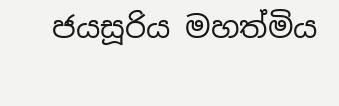ජයසූරිය මහත්මිය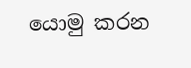යොමු කරන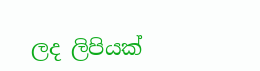ලද ලිපියක්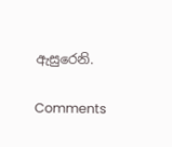ඇසුරෙනි.

Comments